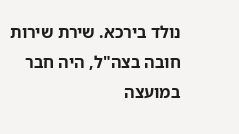נולד בירכא. שירת שירות חובה בצה"ל, היה חבר במועצה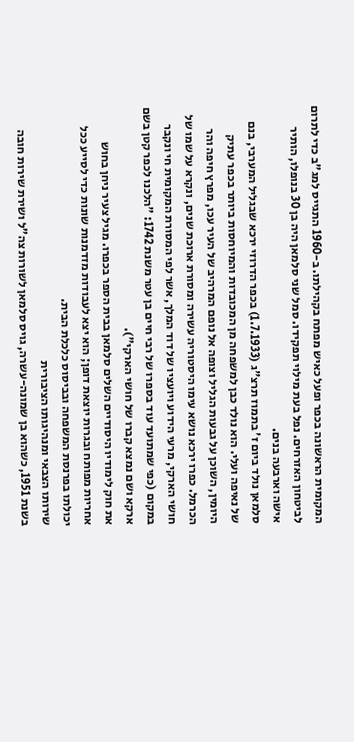המקומית הראשונה בכפר ופעל כאיש מפתח בקהילתו. ב-1960 התגייס למג"ב כדי לתרום לביטחון האזרחים. נפל בעת מילוי תפקידו. סמל שני סלמאן היה בן 30 בנופלו, הותיר אישה וארבעה בנים.
סלמאן נולד ביום ז' בתמוז תרצ"ג (1.7.1933) בכפר הדרוזי ירכא שבגליל המערבי, בנם של נאיפה ועלי. הוא נולד כבן למשפחה מן המכובדות והמיוחסות ביותר בכפר עתיק היומין, השוכן על גבעות הגליל וצופה אל נופם המרהיב של העיר עכו, מפרץ חיפה והר הכרמל. כפרו ירכא נושא עימו היסטוריה עשירה ומסורת ארוכת שנים, ונקרא על שמו של חושי הארקי, מרעי הידוע ויועציו של דוד המלך, אשר לפי המסורת המקומית חי ונקבר במקום (כפי שמתועד עוד בספרו של רבי חיים בן עטר משנת 1742: "הלכנו לכפר קטן בשם ארקא ושם נמצא קברו של חושי הארקי").
את חוק לימודיו היסודיים השלים סלמאן בבית הספר בכפרו. מגיל צעיר ניחן בחוש אחריות מפותח ובגרות יוצאת דופן; הוא יצא לעבודות מזדמנות שונות כדי לסייע ככל יכולתו בפרנסת המשפחה ובביסוס כלכלת הבית.
שירותו הצבאי ומנהיגותו הציבורית
בשנת 1951, כשהוא בן שמונה-עשרה, גויס סלמאן לשורות צה"ל ושירת שירות חובה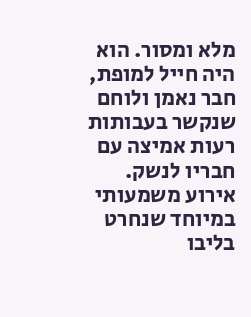מלא ומסור. הוא היה חייל למופת, חבר נאמן ולוחם שנקשר בעבותות רעות אמיצה עם חבריו לנשק. אירוע משמעותי במיוחד שנחרט בליבו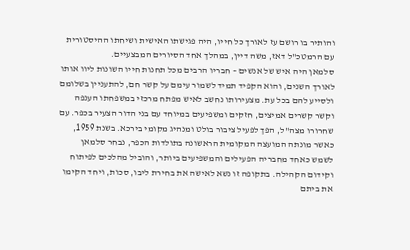והותיר בו רושם עז לאורך כל חייו, היה פגישתו האישית ושיחתו ההיסטורית עם הרמטכ"ל דאז, משה דיין, במהלך אחד הסיורים המבצעיים.
סלמאן היה איש של אנשים – חבריו הרבים מכל תחנות חייו השונות ליוו אותו לאורך השנים, והוא הקפיד תמיד לשמור עימם על קשר חם, להתעניין בשלומם ולסייע להם בכל עת. מצעירותו נחשב לאיש מפתח מרכזי במשפחתו הענפה וקשר קשרים אמיצים, חזקים ומשפיעים במיוחד עם בני הדור הצעיר בכפר. עם שחרורו מצה"ל, הפך לפעיל ציבור בולט ומנהיג מקומי בירכא. בשנת 1959, כאשר מונתה המועצה המקומית הראשונה בתולדות הכפר, נבחר סלמאן לשמש כאחד מחבריה הפעילים והמשפיעים ביותר, והוביל מהלכים לפיתוח וקידום הקהילה. בתקופה זו נשא לאישה את בחירת ליבו, סכות, ויחד הקימו את ביתם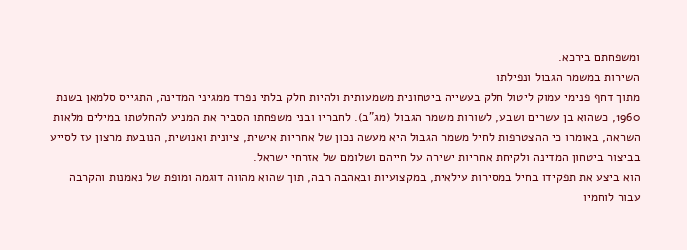ומשפחתם בירכא.
השירות במשמר הגבול ונפילתו
מתוך דחף פנימי עמוק ליטול חלק בעשייה ביטחונית משמעותית ולהיות חלק בלתי נפרד ממגיני המדינה, התגייס סלמאן בשנת 1960, כשהוא בן עשרים ושבע, לשורות משמר הגבול (מג"ב). לחבריו ובני משפחתו הסביר את המניע להחלטתו במילים מלאות השראה, באומרו כי ההצטרפות לחיל משמר הגבול היא מעשה נכון של אחריות אישית, ציונית ואנושית, הנובעת מרצון עז לסייע בביצור ביטחון המדינה ולקיחת אחריות ישירה על חייהם ושלומם של אזרחי ישראל.
הוא ביצע את תפקידו בחיל במסירות עילאית, במקצועיות ובאהבה רבה, תוך שהוא מהווה דוגמה ומופת של נאמנות והקרבה עבור לוחמיו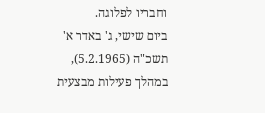וחבריו לפלוגה.
ביום שישי, ג' באדר א' תשכ"ה (5.2.1965), במהלך פעילות מבצעית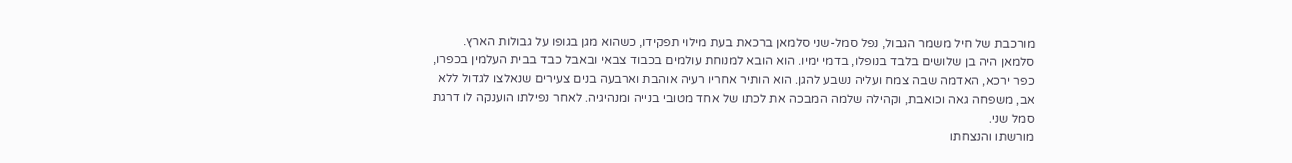מורכבת של חיל משמר הגבול, נפל סמל-שני סלמאן ברכאת בעת מילוי תפקידו, כשהוא מגן בגופו על גבולות הארץ.
סלמאן היה בן שלושים בלבד בנופלו, בדמי ימיו. הוא הובא למנוחת עולמים בכבוד צבאי ובאבל כבד בבית העלמין בכפרו, כפר ירכא, האדמה שבה צמח ועליה נשבע להגן. הוא הותיר אחריו רעיה אוהבת וארבעה בנים צעירים שנאלצו לגדול ללא אב, משפחה גאה וכואבת, וקהילה שלמה המבכה את לכתו של אחד מטובי בנייה ומנהיגיה. לאחר נפילתו הוענקה לו דרגת סמל שני.
מורשתו והנצחתו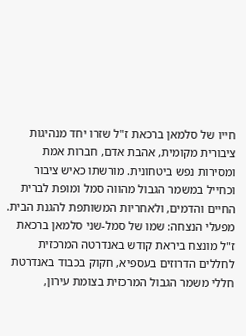חייו של סלמאן ברכאת ז"ל שזרו יחד מנהיגות ציבורית מקומית, אהבת אדם, חברות אמת ומסירות נפש ביטחונית. מורשתו כאיש ציבור וכחייל במשמר הגבול מהווה סמל ומופת לברית החיים והדמים, ולאחריות המשותפת להגנת הבית.
מפעלי הנצחה: שמו של סמל-שני סלמאן ברכאת ז"ל מונצח ביראת קודש באנדרטה המרכזית לחללים הדרוזים בעספיא, חקוק בכבוד באנדרטת חללי משמר הגבול המרכזית בצומת עירון,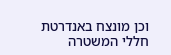וכן מונצח באנדרטת חללי המשטרה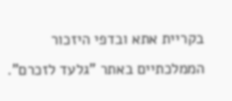בקריית אתא ובדפי היזכור הממלכתיים באתר "גלעד לזכרם".